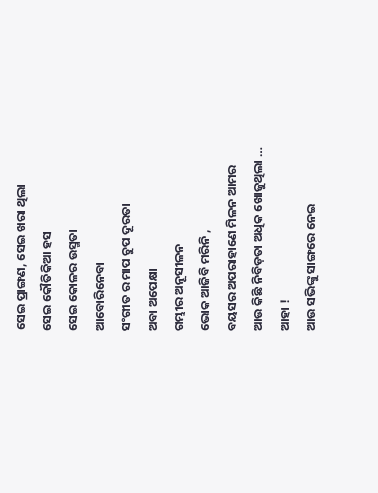ସେଇ ପ୍ରାଙ୍ଗଣ, ସେଇ ଖରା ଥିଲା
ସେଇ କୌତିକିଆ ହସ
ସେଇ କୋଳର ଉସ୍ମତା
ଆବୋରିନେବା
ସଂଗୀତ ର ମାପ ଚୁପ ଦୂରତା
ଅବା ଅପେକ୍ଷା
ଗମ୍ଭୀର ଅନୂସୀଳନ
ଭୋକ ଆଜିବି ମରିନି ,
ବୟସର ଅପରାହାଣେ ମିଳନ ଆମର
ଆଉ କିଛି ନିବିଡ଼ତା ଅଧିକ ଖୋଜୁଥିଲା …
ଆହା !
ଆଉ ସଭିଙ୍କୁ ସାଙ୍ଗରେ ନେଇ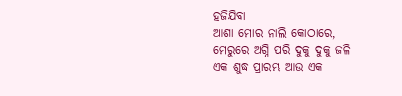ହଜିଯିବା
ଆଶା ମୋର ନାଲି କୋଠାରେ,
ମେରୁରେ ଅଗ୍ନି ପରି ଦୁକୁ ଦୁକୁ ଜଳି
ଏକ ଶୁଦ୍ଧ ପ୍ରାରମ୍ଭ ଆଉ ଏକ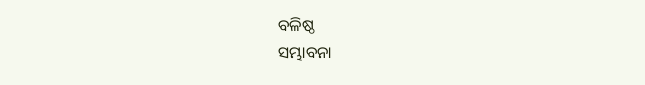ବଳିଷ୍ଠ
ସମ୍ଭାବନା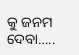କୁ ଜନମ ଦେବା…..